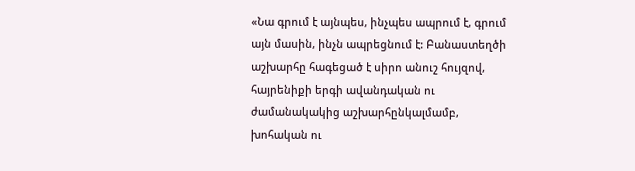«Նա գրում է այնպես, ինչպես ապրում է, գրում այն մասին, ինչն ապրեցնում է: Բանաստեղծի աշխարհը հագեցած է սիրո անուշ հույզով, հայրենիքի երգի ավանդական ու ժամանակակից աշխարհընկալմամբ, խոհական ու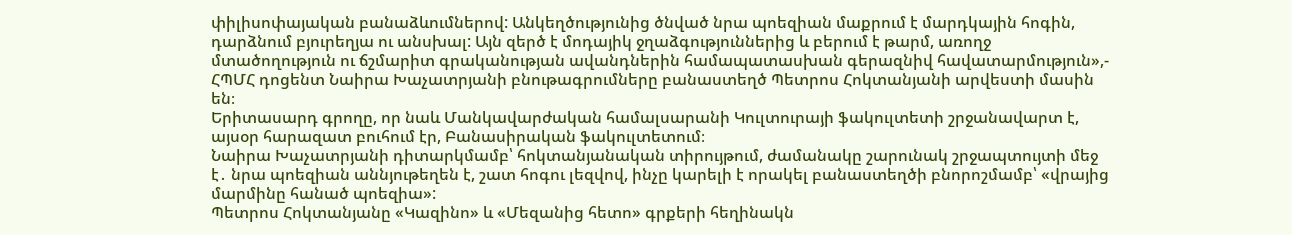փիլիսոփայական բանաձևումներով: Անկեղծությունից ծնված նրա պոեզիան մաքրում է մարդկային հոգին, դարձնում բյուրեղյա ու անսխալ: Այն զերծ է մոդայիկ ջղաձգություններից և բերում է թարմ, առողջ մտածողություն ու ճշմարիտ գրականության ավանդներին համապատասխան գերազնիվ հավատարմություն»,- ՀՊՄՀ դոցենտ Նաիրա Խաչատրյանի բնութագրումները բանաստեղծ Պետրոս Հոկտանյանի արվեստի մասին են։
Երիտասարդ գրողը, որ նաև Մանկավարժական համալսարանի Կուլտուրայի ֆակուլտետի շրջանավարտ է, այսօր հարազատ բուհում էր, Բանասիրական ֆակուլտետում։
Նաիրա Խաչատրյանի դիտարկմամբ՝ հոկտանյանական տիրույթում, ժամանակը շարունակ շրջապտույտի մեջ է․ նրա պոեզիան աննյութեղեն է, շատ հոգու լեզվով, ինչը կարելի է որակել բանաստեղծի բնորոշմամբ՝ «վրայից մարմինը հանած պոեզիա»:
Պետրոս Հոկտանյանը «Կազինո» և «Մեզանից հետո» գրքերի հեղինակն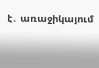է․ առաջիկայում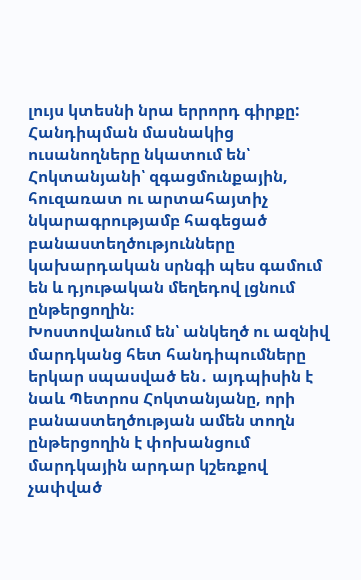լույս կտեսնի նրա երրորդ գիրքը:
Հանդիպման մասնակից ուսանողները նկատում են՝ Հոկտանյանի՝ զգացմունքային, հուզառատ ու արտահայտիչ նկարագրությամբ հագեցած բանաստեղծությունները կախարդական սրնգի պես գամում են և դյութական մեղեդով լցնում ընթերցողին։
Խոստովանում են՝ անկեղծ ու ազնիվ մարդկանց հետ հանդիպումները երկար սպասված են․ այդպիսին է նաև Պետրոս Հոկտանյանը, որի բանաստեղծության ամեն տողն ընթերցողին է փոխանցում մարդկային արդար կշեռքով չափված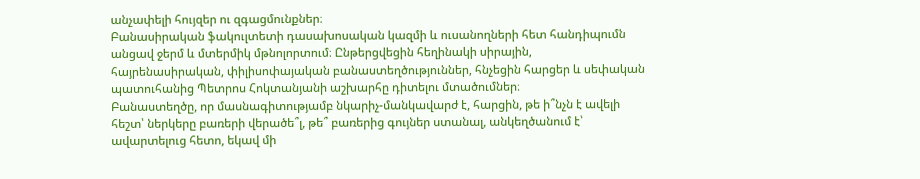անչափելի հույզեր ու զգացմունքներ։
Բանասիրական ֆակուլտետի դասախոսական կազմի և ուսանողների հետ հանդիպումն անցավ ջերմ և մտերմիկ մթնոլորտում։ Ընթերցվեցին հեղինակի սիրային, հայրենասիրական, փիլիսոփայական բանաստեղծություններ, հնչեցին հարցեր և սեփական պատուհանից Պետրոս Հոկտանյանի աշխարհը դիտելու մտածումներ։
Բանաստեղծը, որ մասնագիտությամբ նկարիչ-մանկավարժ է, հարցին, թե ի՞նչն է ավելի հեշտ՝ ներկերը բառերի վերածե՞լ, թե՞ բառերից գույներ ստանալ, անկեղծանում է՝ ավարտելուց հետո, եկավ մի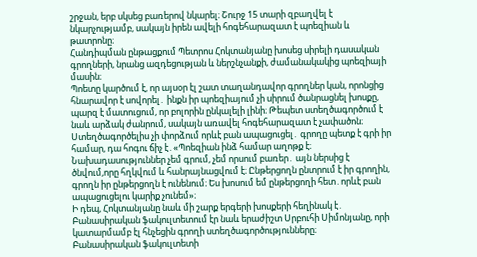շրջան, երբ սկսեց բառերով նկարել։ Շուրջ 15 տարի զբաղվել է նկարչությամբ, սակայն իրեն ավելի հոգեհարազատ է պոեզիան և թատրոնը։
Հանդիպման ընթացքում Պետրոս Հոկտանյանը խոսեց սիրելի դասական գրողների, նրանց ազդեցության և ներշնչանքի, ժամանակակից պոեզիայի մասին։
Պոետը կարծում է, որ այսօր էլ շատ տաղանդավոր գրողներ կան, որոնցից հնարավոր է սովորել․ ինքն իր պոեզիայում չի սիրում ծանրացնել խոսքը, պարզ է մատուցում, որ բոլորին ընկալելի լինի։ Թեպետ ստեղծագործում է նաև արձակ ժանրում, սակայն առավել հոգեհարազատ է չափածոն։
Ստեղծագործելիս չի փորձում որևէ բան ապացուցել․ գրողը պետք է գրի իր համար, դա հոգու ճիչ է․«Պոեզիան ինձ համար աղոթք է։ Նախադասություններ չեմ գրում, չեմ որսում բառեր․ այն ներսից է ծնվում,որը հղկվում և հանրայնացվում է։ Ընթերցողն ընտրում է իր գրողին, գրողն իր ընթերցողն է ունենում։ Ես խոսում եմ ընթերցողի հետ․որևէ բան ապացուցելու կարիք չունեմ»։
Ի դեպ, Հոկտանյանը նաև մի շարք երգերի խոսքերի հեղինակ է․ Բանասիրական ֆակուլտետում էր նաև երաժիշտ Սրբուհի Սիմոնյանը, որի կատարմամբ էլ հնչեցին գրողի ստեղծագործությունները։
Բանասիրական ֆակուլտետի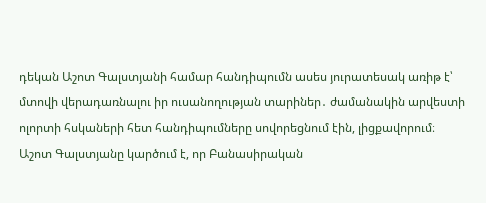դեկան Աշոտ Գալստյանի համար հանդիպումն ասես յուրատեսակ առիթ է՝ մտովի վերադառնալու իր ուսանողության տարիներ․ ժամանակին արվեստի ոլորտի հսկաների հետ հանդիպումները սովորեցնում էին, լիցքավորում։
Աշոտ Գալստյանը կարծում է, որ Բանասիրական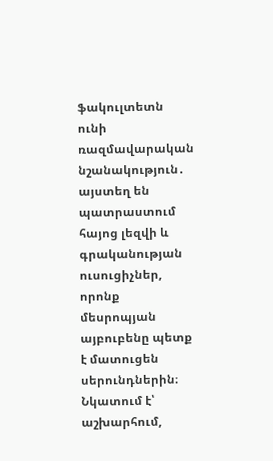ֆակուլտետն ունի ռազմավարական նշանակություն․ այստեղ են պատրաստում հայոց լեզվի և գրականության ուսուցիչներ, որոնք մեսրոպյան այբուբենը պետք է մատուցեն սերունդներին։
Նկատում է՝ աշխարհում,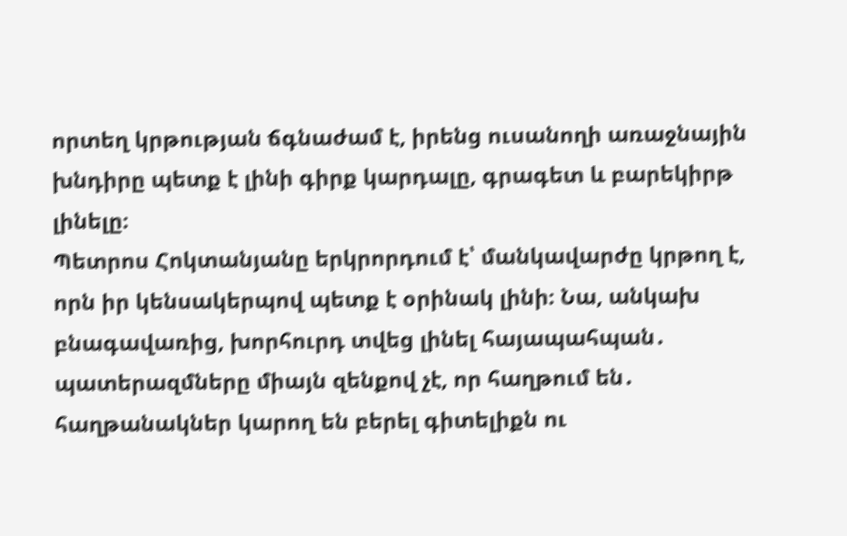որտեղ կրթության ճգնաժամ է, իրենց ուսանողի առաջնային խնդիրը պետք է լինի գիրք կարդալը, գրագետ և բարեկիրթ լինելը։
Պետրոս Հոկտանյանը երկրորդում է՝ մանկավարժը կրթող է, որն իր կենսակերպով պետք է օրինակ լինի։ Նա, անկախ բնագավառից, խորհուրդ տվեց լինել հայապահպան․ պատերազմները միայն զենքով չէ, որ հաղթում են․ հաղթանակներ կարող են բերել գիտելիքն ու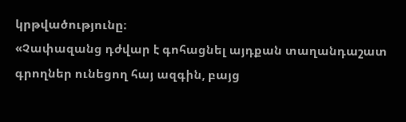կրթվածությունը։
«Չափազանց դժվար է գոհացնել այդքան տաղանդաշատ գրողներ ունեցող հայ ազգին, բայց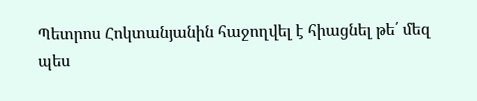Պետրոս Հոկտանյանին հաջողվել է հիացնել թե՛ մեզ պես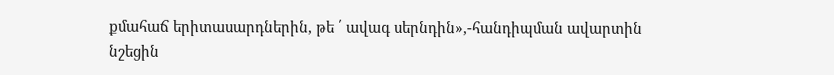քմահաճ երիտասարդներին, թե ՛ ավագ սերնդին»,-հանդիպման ավարտին նշեցին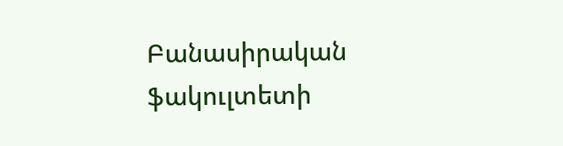Բանասիրական ֆակուլտետի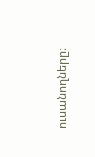ուսանողները։